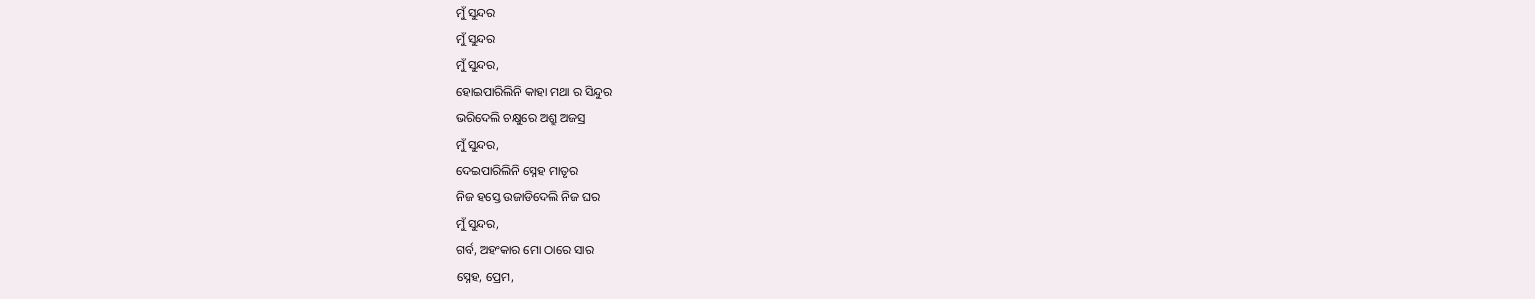ମୁଁ ସୁନ୍ଦର
ମୁଁ ସୁନ୍ଦର
ମୁଁ ସୁନ୍ଦର,
ହୋଇପାରିଲିନି କାହା ମଥା ର ସିନ୍ଦୁର
ଭରିଦେଲି ଚକ୍ଷୁରେ ଅଶ୍ରୁ ଅଜସ୍ର
ମୁଁ ସୁନ୍ଦର,
ଦେଇପାରିଲିନି ସ୍ନେହ ମାତୃର
ନିଜ ହସ୍ତେ ଉଜାଡିଦେଲି ନିଜ ଘର
ମୁଁ ସୁନ୍ଦର,
ଗର୍ବ, ଅହଂକାର ମୋ ଠାରେ ସାର
ସ୍ନେହ, ପ୍ରେମ,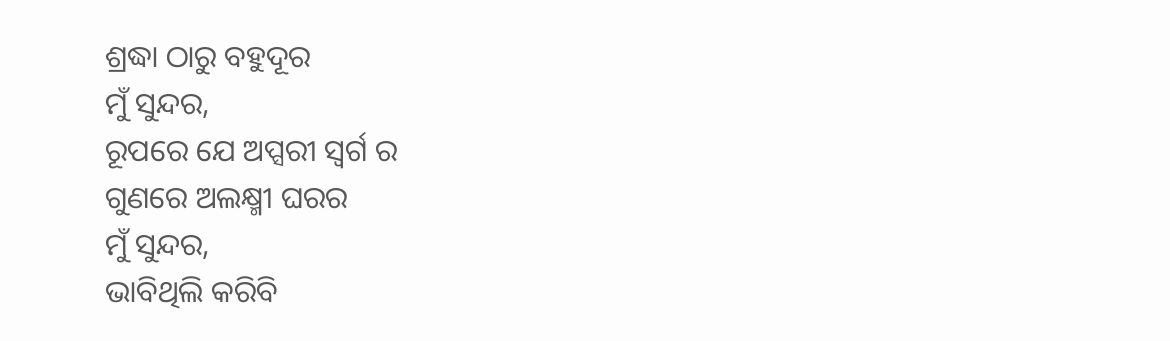ଶ୍ରଦ୍ଧା ଠାରୁ ବହୁଦୂର
ମୁଁ ସୁନ୍ଦର,
ରୂପରେ ଯେ ଅପ୍ସରୀ ସ୍ୱର୍ଗ ର
ଗୁଣରେ ଅଲକ୍ଷ୍ମୀ ଘରର
ମୁଁ ସୁନ୍ଦର,
ଭାବିଥିଲି କରିବି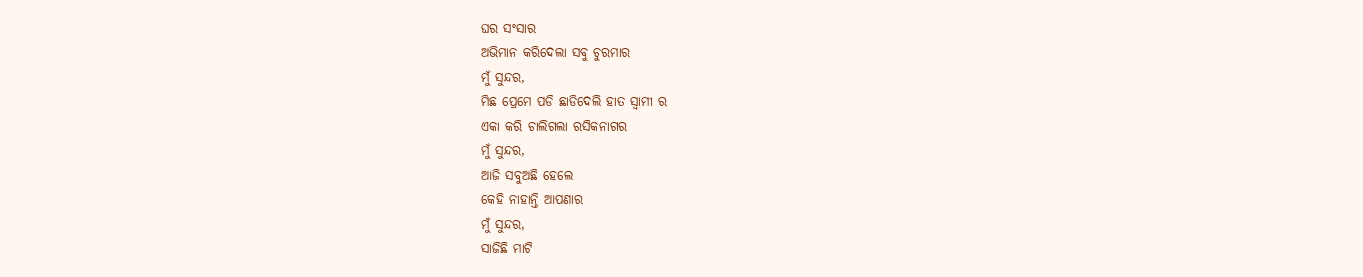ଘର ସଂସାର
ଅଭିମାନ କରିଦେଲା ସବୁ ଚୁରମାର
ମୁଁ ସୁନ୍ଦର,
ମିଛ ପ୍ରେମେ ପଡି ଛାଡିଦେଲି ହାତ ସ୍ୱାମୀ ର
ଏକା କରି ଚାଲିଗଲା ରସିକନାଗର
ମୁଁ ସୁନ୍ଦର,
ଆଜି ସବୁଅଛି ହେଲେ
କେହି ନାହାନ୍ତି ଆପଣାର
ମୁଁ ସୁନ୍ଦର,
ସାଜିଛି ମାଟି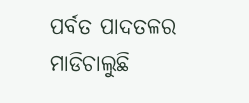ପର୍ବତ ପାଦତଳର
ମାଡିଚାଲୁଛି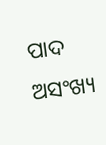ପାଦ ଅସଂଖ୍ୟ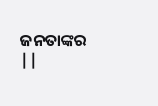ଜନତାଙ୍କର ||